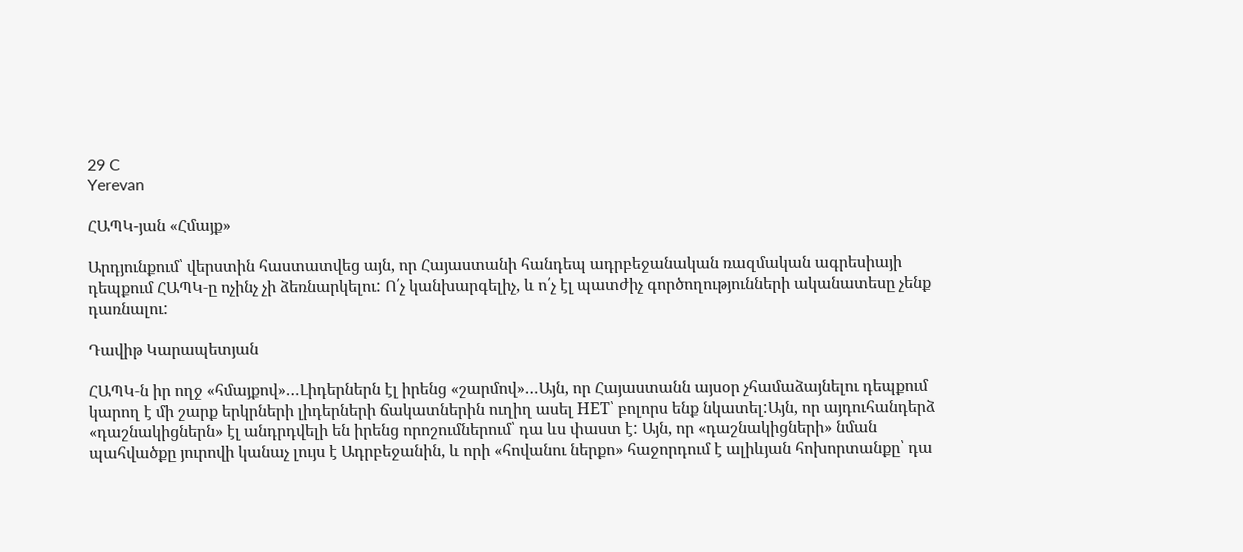29 C
Yerevan

ՀԱՊԿ-յան «Հմայք»

Արդյունքում՝ վերստին հաստատվեց այն, որ Հայաստանի հանդեպ ադրբեջանական ռազմական ագրեսիայի դեպքում ՀԱՊԿ‑ը ոչինչ չի ձեռնարկելու: Ո՛չ կանխարգելիչ, և ո՛չ էլ պատժիչ գործողությունների ականատեսը չենք դառնալու:

Դավիթ Կարապետյան

ՀԱՊԿ‑ն իր ողջ «հմայքով»…Լիդերներն էլ իրենց «շարմով»…Այն, որ Հայաստանն այսօր չհամաձայնելու դեպքում կարող է մի շարք երկրների լիդերների ճակատներին ուղիղ ասել НЕТ՝ բոլորս ենք նկատել:Այն, որ այդուհանդերձ «դաշնակիցներն» էլ անդրդվելի են իրենց որոշումներում՝ դա ևս փաստ է: Այն, որ «դաշնակիցների» նման պահվածքը յուրովի կանաչ լույս է Ադրբեջանին, և որի «հովանու ներքո» հաջորդում է ալիևյան հոխորտանքը՝ դա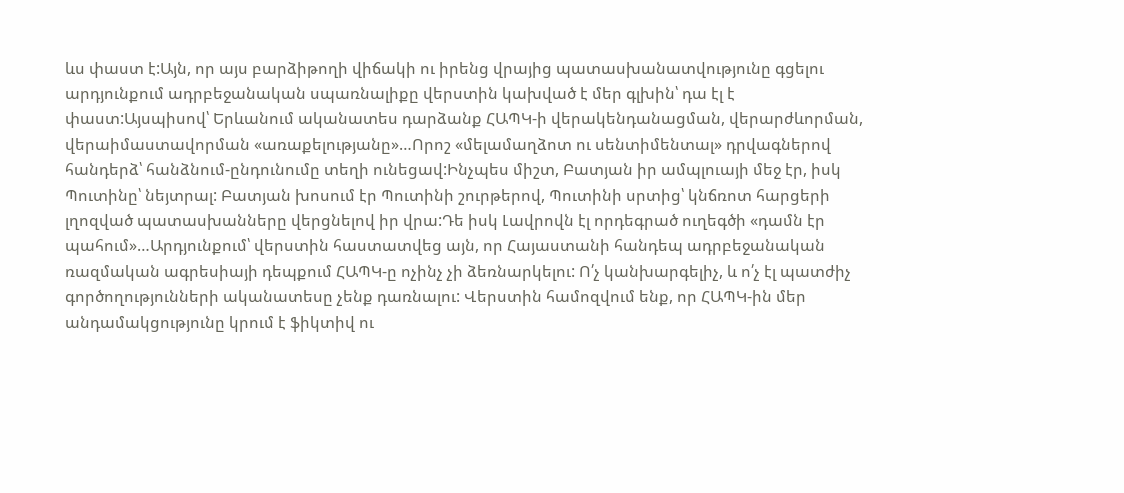ևս փաստ է:Այն, որ այս բարձիթողի վիճակի ու իրենց վրայից պատասխանատվությունը գցելու արդյունքում ադրբեջանական սպառնալիքը վերստին կախված է մեր գլխին՝ դա էլ է փաստ:Այսպիսով՝ Երևանում ականատես դարձանք ՀԱՊԿ‑ի վերակենդանացման, վերարժևորման, վերաիմաստավորման «առաքելությանը»…Որոշ «մելամաղձոտ ու սենտիմենտալ» դրվագներով հանդերձ՝ հանձնում-ընդունումը տեղի ունեցավ:Ինչպես միշտ, Բատյան իր ամպլուայի մեջ էր, իսկ Պուտինը՝ նեյտրալ: Բատյան խոսում էր Պուտինի շուրթերով, Պուտինի սրտից՝ կնճռոտ հարցերի լղոզված պատասխանները վերցնելով իր վրա:Դե իսկ Լավրովն էլ որդեգրած ուղեգծի «դամն էր պահում»…Արդյունքում՝ վերստին հաստատվեց այն, որ Հայաստանի հանդեպ ադրբեջանական ռազմական ագրեսիայի դեպքում ՀԱՊԿ‑ը ոչինչ չի ձեռնարկելու: Ո՛չ կանխարգելիչ, և ո՛չ էլ պատժիչ գործողությունների ականատեսը չենք դառնալու: Վերստին համոզվում ենք, որ ՀԱՊԿ-ին մեր անդամակցությունը կրում է ֆիկտիվ ու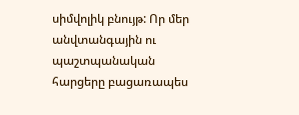սիմվոլիկ բնույթ: Որ մեր անվտանգային ու պաշտպանական հարցերը բացառապես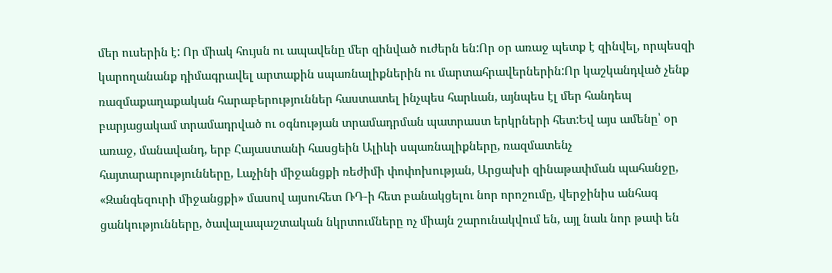մեր ուսերին է: Որ միակ հույսն ու ապավենը մեր զինված ուժերն են:Որ օր առաջ պետք է զինվել, որպեսզի կարողանանք դիմագրավել արտաքին սպառնալիքներին ու մարտահրավերներին:Որ կաշկանդված չենք ռազմաքաղաքական հարաբերություններ հաստատել ինչպես հարևան, այնպես էլ մեր հանդեպ բարյացակամ տրամադրված ու օգնության տրամադրման պատրաստ երկրների հետ:Եվ այս ամենը՝ օր առաջ, մանավանդ, երբ Հայաստանի հասցեին Ալիևի սպառնալիքները, ռազմատենչ հայտարարությունները, Լաչինի միջանցքի ռեժիմի փոփոխության, Արցախի զինաթափման պահանջը, «Զանգեզուրի միջանցքի» մասով այսուհետ ՌԴ‑ի հետ բանակցելու նոր որոշումը, վերջինիս անհագ ցանկությունները, ծավալապաշտական նկրտումները ոչ միայն շարունակվում են, այլ նաև նոր թափ են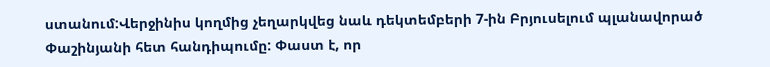ստանում:Վերջինիս կողմից չեղարկվեց նաև դեկտեմբերի 7‑ին Բրյուսելում պլանավորած Փաշինյանի հետ հանդիպումը: Փաստ է, որ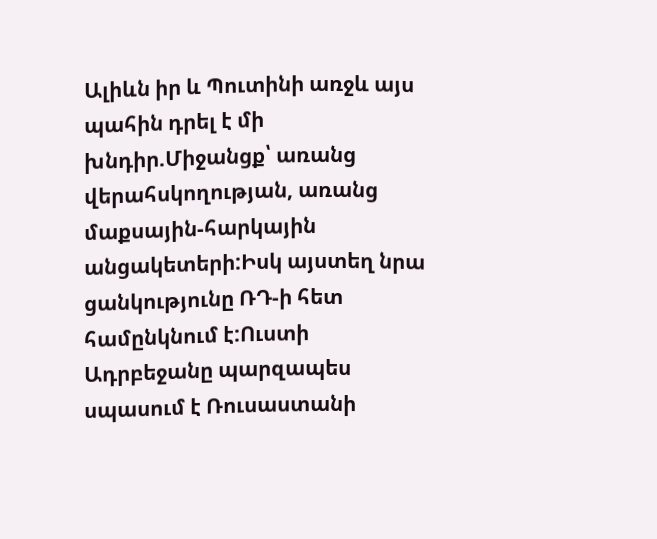Ալիևն իր և Պուտինի առջև այս պահին դրել է մի խնդիր.Միջանցք՝ առանց վերահսկողության, առանց մաքսային-հարկային անցակետերի:Իսկ այստեղ նրա ցանկությունը ՌԴ‑ի հետ համընկնում է:Ուստի Ադրբեջանը պարզապես սպասում է Ռուսաստանի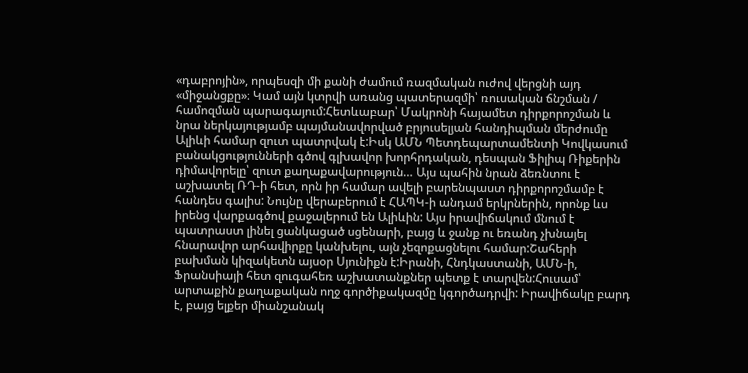«դաբրոյին», որպեսզի մի քանի ժամում ռազմական ուժով վերցնի այդ «միջանցքը»։ Կամ այն կտրվի առանց պատերազմի՝ ռուսական ճնշման / համոզման պարագայում:Հետևաբար՝ Մակրոնի հայամետ դիրքորոշման և նրա ներկայությամբ պայմանավորված բրյուսելյան հանդիպման մերժումը Ալիևի համար զուտ պատրվակ է:Իսկ ԱՄՆ Պետդեպարտամենտի Կովկասում բանակցությունների գծով գլխավոր խորհրդական, դեսպան Ֆիլիպ Ռիքերին դիմավորելը՝ զուտ քաղաքավարություն… Այս պահին նրան ձեռնտու է աշխատել ՌԴ‑ի հետ, որն իր համար ավելի բարենպաստ դիրքորոշմամբ է հանդես գալիս: Նույնը վերաբերում է ՀԱՊԿ‑ի անդամ երկրներին, որոնք ևս իրենց վարքագծով քաջալերում են Ալիևին: Այս իրավիճակում մնում է պատրաստ լինել ցանկացած սցենարի, բայց և ջանք ու եռանդ չխնայել հնարավոր արհավիրքը կանխելու, այն չեզոքացնելու համար:Շահերի բախման կիզակետն այսօր Սյունիքն է:Իրանի, Հնդկաստանի, ԱՄՆ‑ի, Ֆրանսիայի հետ զուգահեռ աշխատանքներ պետք է տարվեն:Հուսամ՝ արտաքին քաղաքական ողջ գործիքակազմը կգործադրվի: Իրավիճակը բարդ է, բայց ելքեր միանշանակ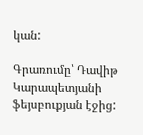կան:

Գրառումը՝ Դավիթ Կարապետյանի ֆեյսբուքյան էջից: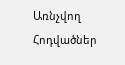Առնչվող Հոդվածներ